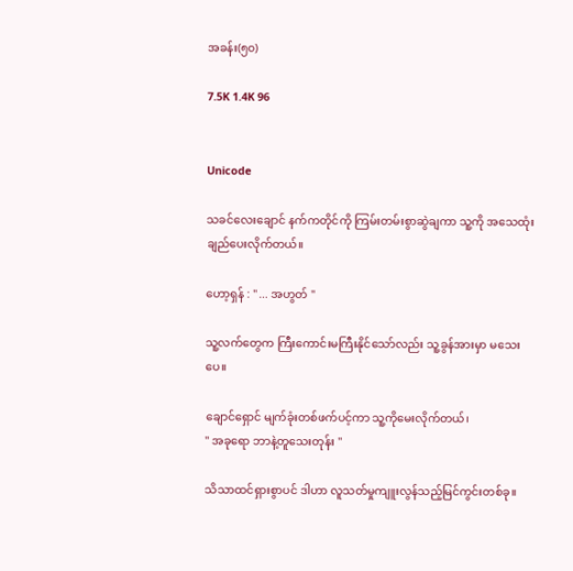အခန်း(၅၀)

7.5K 1.4K 96


Unicode

သခင်လေးချောင် နက်ကတိုင်ကို ကြမ်းတမ်းစွာဆွဲချကာ သူ့ကို အသေထုံးချည်ပေးလိုက်တယ်။

ဟော့ရှန် : " ... အဟွတ် "

သူ့လက်တွေက ကြီးကောင်းမကြီးနိုင်သော်လည်း သူ့ခွန်အားမှာ မသေးပေ။

ချောင်ရှောင် မျက်ခုံးတစ်ဖက်ပင့်ကာ သူ့ကိုမေးလိုက်တယ်၊
" အခုရော ဘာနဲ့တူသေးတုန်း "

သိသာထင်ရှားစွာပင် ဒါဟာ လူသတ်မှုကျူးလွန်သည့်မြင်ကွင်းတစ်ခု‌။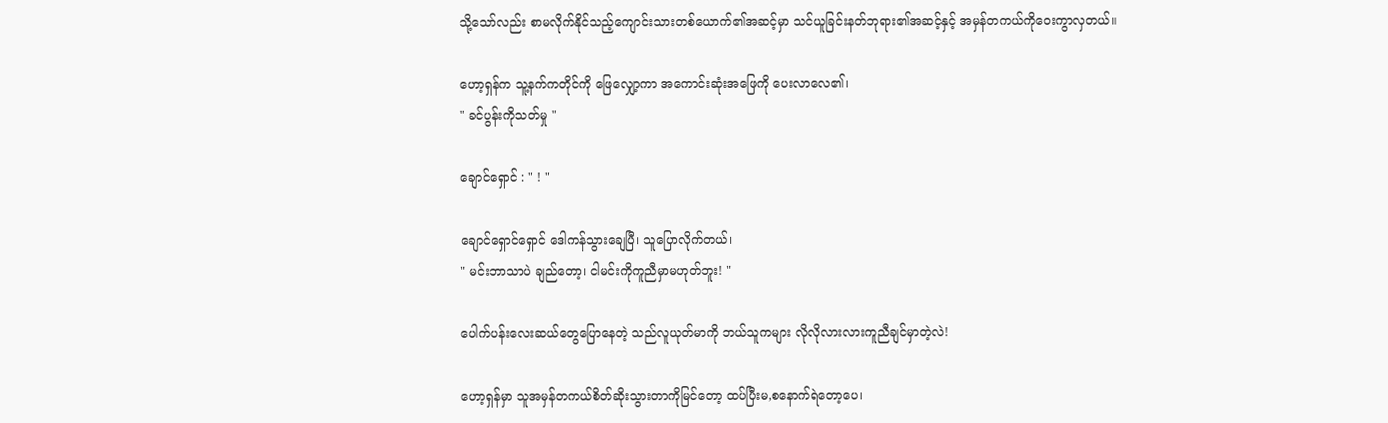သို့သော်လည်း စာမလိုက်နိုင်သည့်ကျောင်းသားတစ်ယောက်၏အဆင့်မှာ သင်ယူခြင်းနတ်ဘုရား၏အဆင့်နှင့် အမှန်တကယ်ကိုဝေးကွာလှတယ်။

ဟော့ရှန်က သူ့နက်ကတိုင်ကို ဖြေလျှော့ကာ အကောင်းဆုံးအဖြေကို ပေးလာလေ၏၊
" ခင်ပွန်းကိုသတ်မှု "

ချောင်ရှောင် : " ! "

ချောင်ရှောင်ရှောင် ဒေါကန်သွားချေပြီ၊ သူပြောလိုက်တယ်၊
" မင်းဘာသာပဲ ချည်တော့၊ ငါမင်းကိုကူညီမှာမဟုတ်ဘူး! "

ပေါက်ပန်းလေးဆယ်တွေပြောနေတဲ့ သည်လူယုတ်မာကို ဘယ်သူကများ လိုလိုလားလားကူညီချင်မှာတဲ့လဲ!

ဟော့ရှန်မှာ သူအမှန်တကယ်စိတ်ဆိုးသွားတာကိုမြင်တော့ ထပ်ပြီးမ,စနောက်ရဲတော့ပေ၊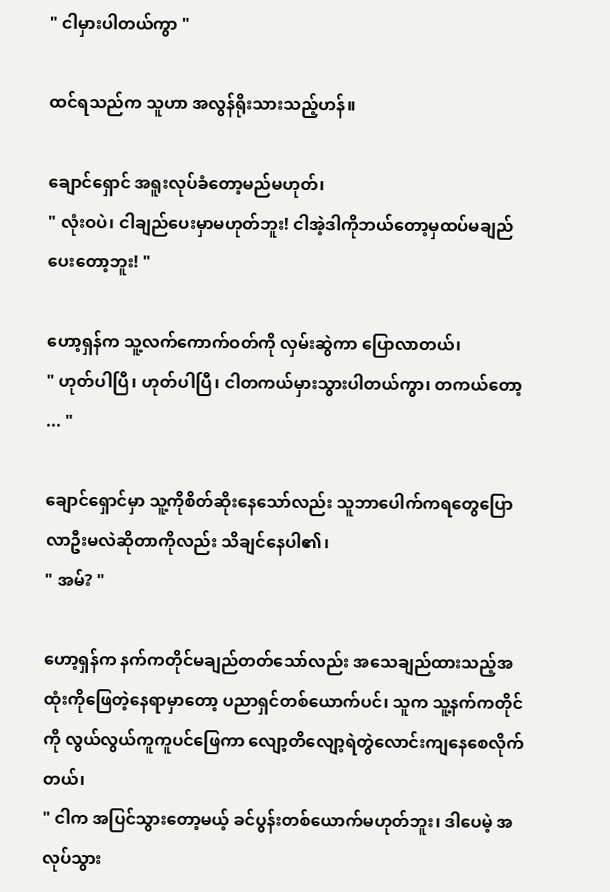" ငါမှားပါတယ်ကွာ "

ထင်ရသည်က သူဟာ အလွန်ရိုးသားသည့်ဟန်။

ချောင်ရှောင် အရူးလုပ်ခံတော့မည်မဟုတ်၊
" လုံးဝပဲ၊ ငါချည်ပေးမှာမဟုတ်ဘူး! ငါအဲ့ဒါကိုဘယ်တော့မှထပ်မချည်ပေးတော့ဘူး! "

ဟော့ရှန်က သူ့လက်ကောက်ဝတ်ကို လှမ်းဆွဲကာ ပြောလာတယ်၊
" ဟုတ်ပါပြီ၊ ဟုတ်ပါပြီ၊ ငါတကယ်မှားသွားပါတယ်ကွာ၊ တကယ်တော့ ... "

ချောင်ရှောင်မှာ သူ့ကိုစိတ်ဆိုးနေသော်လည်း သူဘာပေါက်ကရတွေပြောလာဦးမလဲဆိုတာကိုလည်း သိချင်နေပါ၏၊
" အမ်? "

ဟော့ရှန်က နက်ကတိုင်မချည်တတ်သော်လည်း ‌အသေချည်ထားသည့်အထုံးကိုဖြေတဲ့နေရာမှာတော့ ပညာရှင်တစ်ယောက်ပင်၊ သူက သူ့နက်ကတိုင်ကို လွယ်လွယ်ကူကူပင်ဖြေကာ လျော့တိလျော့ရဲတွဲလောင်းကျနေစေလိုက်တယ်၊
" ငါက အပြင်သွားတော့မယ့် ခင်ပွန်းတစ်ယောက်မဟုတ်ဘူး၊ ဒါပေမဲ့ အလုပ်သွား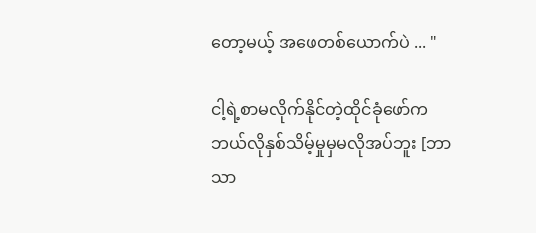တော့မယ့် အဖေတစ်ယောက်ပဲ ... "

ငါ့ရဲ့စာမလိုက်နိုင်တဲ့ထိုင်ခုံဖော်က ဘယ်လိုနှစ်သိမ့်မှုမှမလိုအပ်ဘူး [ဘာသာ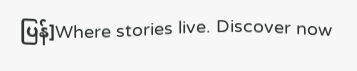ပြန်]Where stories live. Discover now